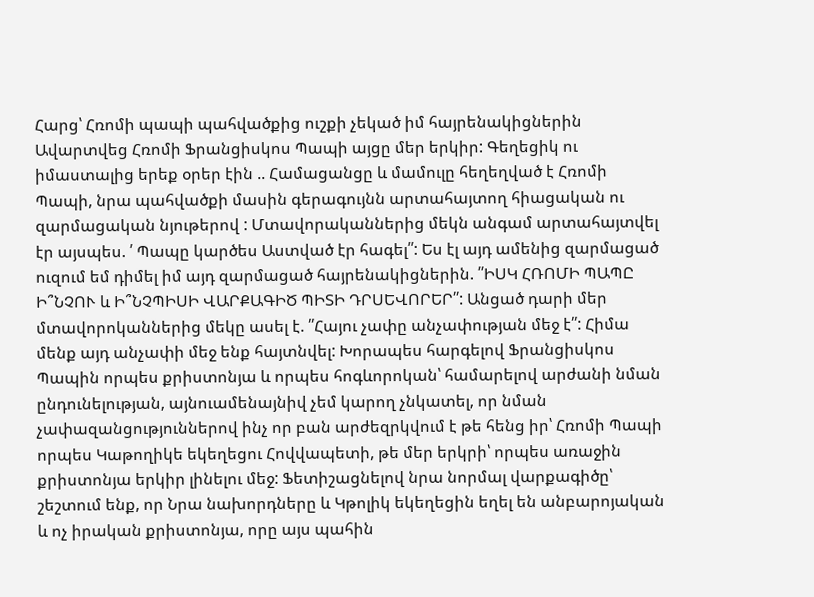Հարց՝ Հռոմի պապի պահվածքից ուշքի չեկած իմ հայրենակիցներին
Ավարտվեց Հռոմի Ֆրանցիսկոս Պապի այցը մեր երկիր: Գեղեցիկ ու իմաստալից երեք օրեր էին .. Համացանցը և մամուլը հեղեղված է Հռոմի Պապի, նրա պահվածքի մասին գերագույնն արտահայտող հիացական ու զարմացական նյութերով : Մտավորականներից մեկն անգամ արտահայտվել էր այսպես. ՛ Պապը կարծես Աստված էր հագել՛՛: Ես էլ այդ ամենից զարմացած ուզում եմ դիմել իմ այդ զարմացած հայրենակիցներին. ՛՛ԻՍԿ ՀՌՈՄԻ ՊԱՊԸ Ի՞ՆՉՈՒ և Ի՞ՆՉՊԻՍԻ ՎԱՐՔԱԳԻԾ ՊԻՏԻ ԴՐՍԵՎՈՐԵՐ՛՛: Անցած դարի մեր մտավորոկաններից մեկը ասել է. ՛՛Հայու չափը անչափության մեջ է՛՛: Հիմա մենք այդ անչափի մեջ ենք հայտնվել: Խորապես հարգելով Ֆրանցիսկոս Պապին որպես քրիստոնյա և որպես հոգևորոկան՝ համարելով արժանի նման ընդունելության, այնուամենայնիվ չեմ կարող չնկատել, որ նման չափազանցություններով ինչ որ բան արժեզրկվում է թե հենց իր՝ Հռոմի Պապի որպես Կաթողիկե եկեղեցու Հովվապետի, թե մեր երկրի՝ որպես առաջին քրիստոնյա երկիր լինելու մեջ: Ֆետիշացնելով նրա նորմալ վարքագիծը՝ շեշտում ենք, որ Նրա նախորդները և Կթոլիկ եկեղեցին եղել են անբարոյական և ոչ իրական քրիստոնյա, որը այս պահին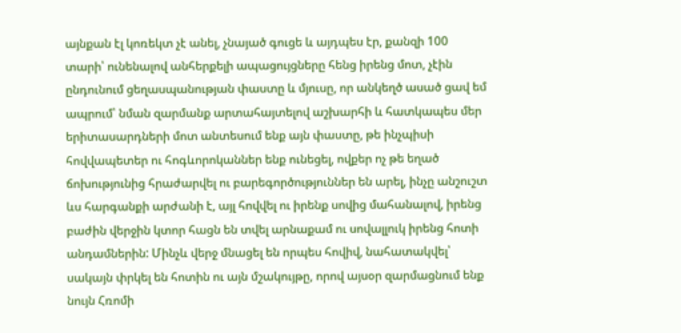այնքան էլ կոռեկտ չէ անել, չնայած գուցե և այդպես էր, քանզի 100 տարի՝ ունենալով անհերքելի ապացույցները հենց իրենց մոտ, չէին ընդունում ցեղասպանության փաստը և մյուսը, որ անկեղծ ասած ցավ եմ ապրում՝ նման զարմանք արտահայտելով աշխարհի և հատկապես մեր երիտասարդների մոտ անտեսում ենք այն փաստը, թե ինչպիսի հովվապետեր ու հոգևորոկաններ ենք ունեցել, ովքեր ոչ թե եղած ճոխությունից հրաժարվել ու բարեգործություններ են արել, ինչը անշուշտ ևս հարգանքի արժանի է, այլ հովվել ու իրենք սովից մահանալով, իրենց բաժին վերջին կտոր հացն են տվել արնաքամ ու սովալլուկ իրենց հոտի անդամներին: Մինչև վերջ մնացել են որպես հովիվ, նահատակվել՝ սակայն փրկել են հոտին ու այն մշակույթը, որով այսօր զարմացնում ենք նույն Հռոմի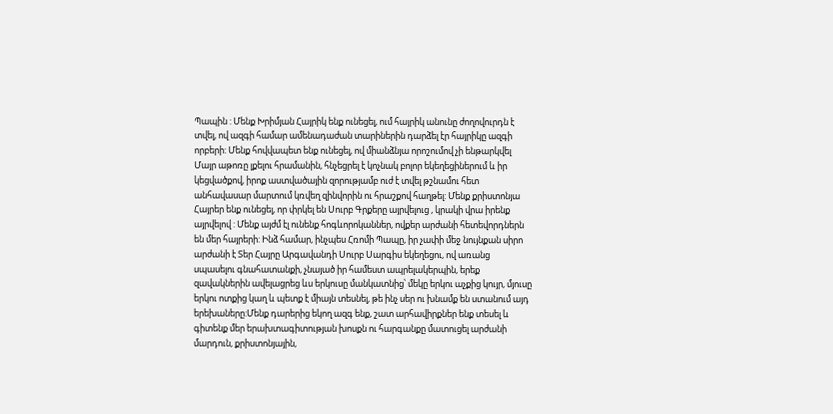Պապին : Մենք Խրիմյան Հայրիկ ենք ունեցել, ում հայրիկ անունը ժողովուրդն է տվել, ով ազգի համար ամենադաժան տարիներին դարձել էր հայրիկը ազգի որբերի: Մենք հովվապետ ենք ունեցել, ով միանձնյա որոշումով չի ենթարկվել Մայր աթոռը լքելու հրամանին, հնչեցրել է կոչնակ բոլոր եկեղեցիներում և իր կեցվածքով, իրոք աստվածային զորությամբ ուժ է տվել թշնամու հետ անհավասար մարտում կռվեղ զինվորին ու հրաշքով հաղթել: Մենք քրիստոնյա Հայրեր ենք ունեցել, որ փրկել են Սուրբ Գրքերը այրվելուց , կրակի վրա իրենք այրվելով : Մենք այժմ էլ ունենք հոգևորոկաններ, ովքեր արժանի հետեվորդներն են մեր հայրերի: Ինձ համար, ինչպես Հռոմի Պապը, իր չափի մեջ նույնքան սիրո արժանի է Տեր Հայրը Արգավանդի Սուրբ Սարգիս եկեղեցու, ով առանց սպասելու գնահատանքի, չնայած իր համեստ ապրելակերպին, երեք զավակներին ավելացրեց ևս երկուսը մանկատնից՝ մեկը երկու աչքից կույր, մյուսը երկու ոտքից կաղ և պետք է միայն տեսնել, թե ինչ սեր ու խնամք են ստանում այդ երեխաները:Մենք դարերից եկող ազգ ենք, շատ արհավիրքներ ենք տեսել և գիտենք մեր երախտագիտության խոսքն ու հարգանքը մատուցել արժանի մարդուն, քրիստոնյային,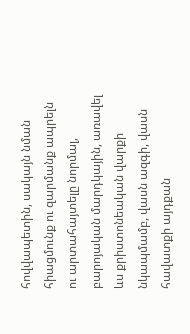հովվապետին, սակայն նման հիացմունք ու զարմանք ապրելն ու արտահայտելը նորմալ, բարոյական մարդկային, առավել ևս քրիստոնեական վարքի նկապմամբ, վասն ազգի, վասն հավատքի այդքան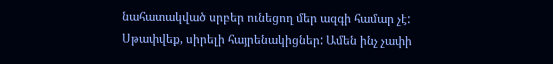նահատակված սրբեր ունեցող մեր ազգի համար չէ: Սթափվեք, սիրելի հայրենակիցներ: Ամեն ինչ չափի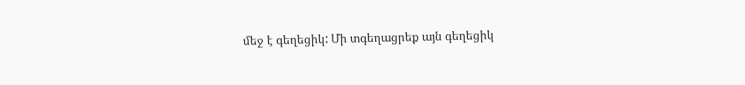մեջ է գեղեցիկ: Մի տգեղացրեք այն գեղեցիկ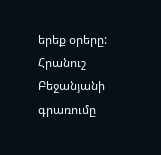երեք օրերը: Հրանուշ Բեջանյանի գրառումը